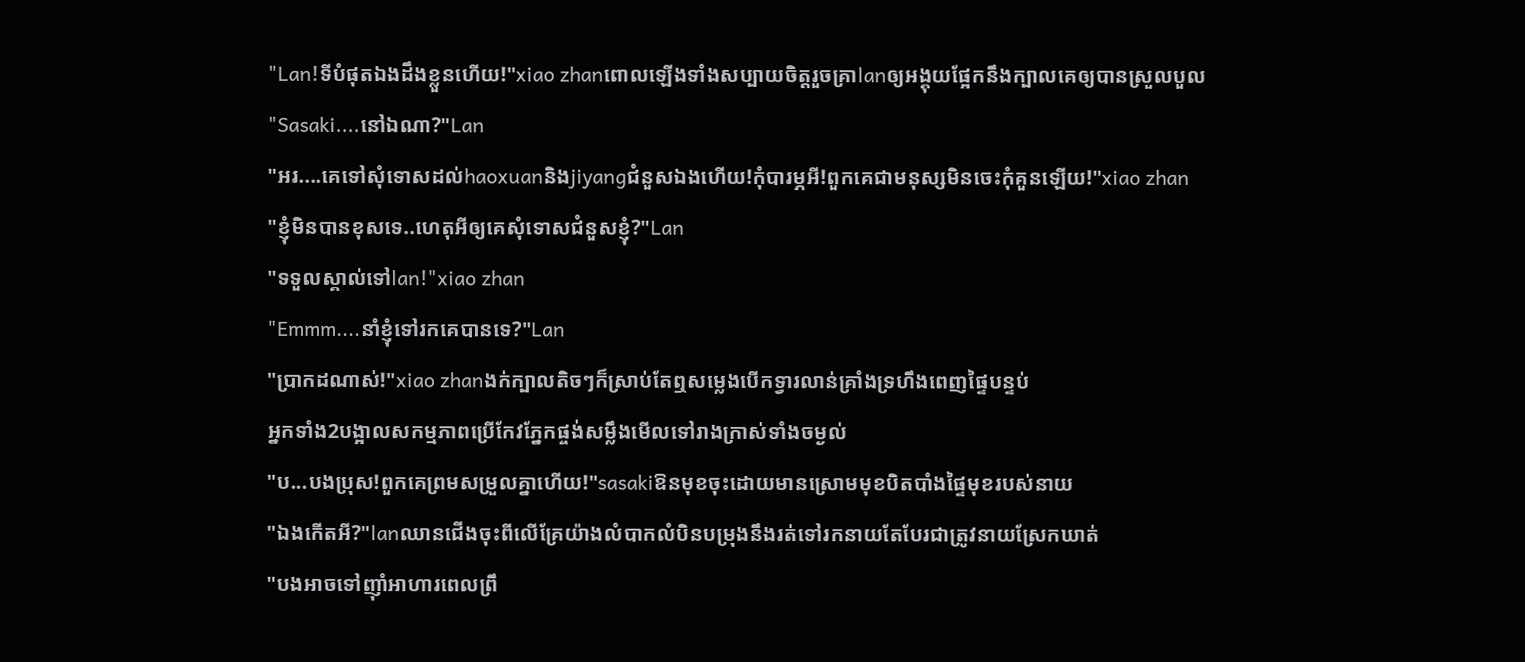"Lan!ទីបំផុតឯងដឹងខ្លួនហើយ!"xiao zhanពោលឡើងទាំងសប្បាយចិត្តរួចគ្រាlanឲ្យអង្គុយផ្អែកនឹងក្បាលគេឲ្យបានស្រួលបួល
"Sasaki....នៅឯណា?"Lan
"អរ....គេទៅសុំទោសដល់haoxuanនិងjiyangជំនួសឯងហើយ!កុំបារម្ភអី!ពួកគេជាមនុស្សមិនចេះកុំគួនឡើយ!"xiao zhan
"ខ្ញុំមិនបានខុសទេ..ហេតុអីឲ្យគេសុំទោសជំនួសខ្ញុំ?"Lan
"ទទួលស្គាល់ទៅlan!"xiao zhan
"Emmm....នាំខ្ញុំទៅរកគេបានទេ?"Lan
"ប្រាកដណាស់!"xiao zhanងក់ក្បាលតិចៗក៏ស្រាប់តែឮសម្លេងបើកទ្វារលាន់គ្រាំងទ្រហឹងពេញផ្ទៃបន្ទប់
អ្នកទាំង2បង្អាលសកម្មភាពប្រើកែវភ្នែកផ្ចង់សម្លឹងមើលទៅរាងក្រាស់ទាំងចម្ងល់
"ប...បងប្រុស!ពួកគេព្រមសម្រួលគ្នាហើយ!"sasakiឱនមុខចុះដោយមានស្រោមមុខបិតបាំងផ្ទៃមុខរបស់នាយ
"ឯងកើតអី?"lanឈានជើងចុះពីលើគ្រែយ៉ាងលំបាកលំបិនបម្រុងនឹងរត់ទៅរកនាយតែបែរជាត្រូវនាយស្រែកឃាត់
"បងអាចទៅញ៉ាំអាហារពេលព្រឹ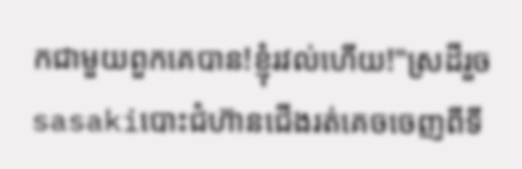កជាមួយពួកគេបាន!ខ្ញុំរវល់ហើយ!"ស្រដីរួចsasakiបោះជំហ៊ានជើងរត់គេចចេញពីទី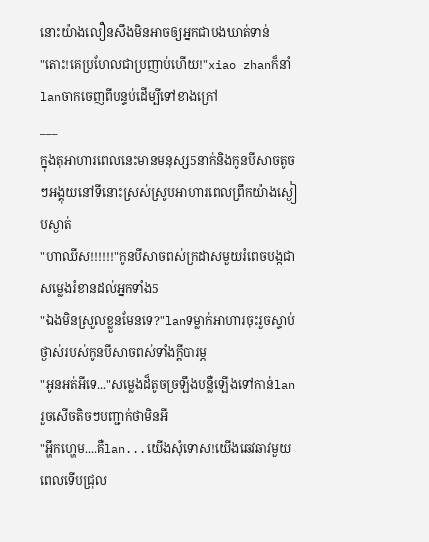នោះយ៉ាងលឿនសឹងមិនអាចឲ្យអ្នកជាបងឃាត់ទាន់
"តោះ!គេប្រហែលជាប្រញាប់ហើយ!"xiao zhanក៏នាំlanចាកចេញពីបន្ទប់ដើម្បីទៅខាងក្រៅ
___
ក្នុងតុអាហារពេលនេះមានមនុស្ស5នាក់និងកូនបីសាចតូចៗអង្គុយនៅទីនោះស្រស់ស្រូបអាហារពេលព្រឹកយ៉ាងស្ងៀបស្ងាត់
"ហាឈីស!!!!!!"កូនបីសាចពស់ក្រដាសមួយរំពេចបង្កជាសម្លេងរំខានដល់អ្នកទាំង5
"ឯងមិនស្រួលខ្លួនមែនទេ?"lanទម្លាក់អាហារចុះរួចស្ទាប់ថ្ងាស់របស់កូនបីសាចពស់ទាំងក្ដីបារម្ភ
"អូនអត់អីទេ..."សម្លេងដ៏តូចច្រឡឹងបន្លឺឡើងទៅកាន់lanរួចសើចតិចៗបញ្ជាក់ថាមិនអី
"អ្ហឹកហ្ហេម....គឺlan...យើងសុំទោស!យើងឆេវឆាវមួយពេលទើបជ្រុល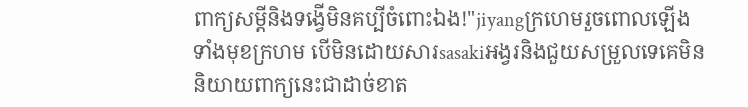ពាក្យសម្ដីនិងទង្វើមិនគប្បីចំពោះឯង!"jiyangក្រហេមរួចពោលឡើងទាំងមុខក្រហម បើមិនដោយសារsasakiអង្វរនិងជួយសម្រួលទេគេមិននិយាយពាក្យនេះជាដាច់ខាត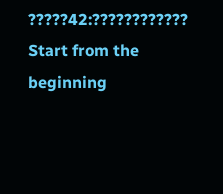?????42:????????????
Start from the beginning